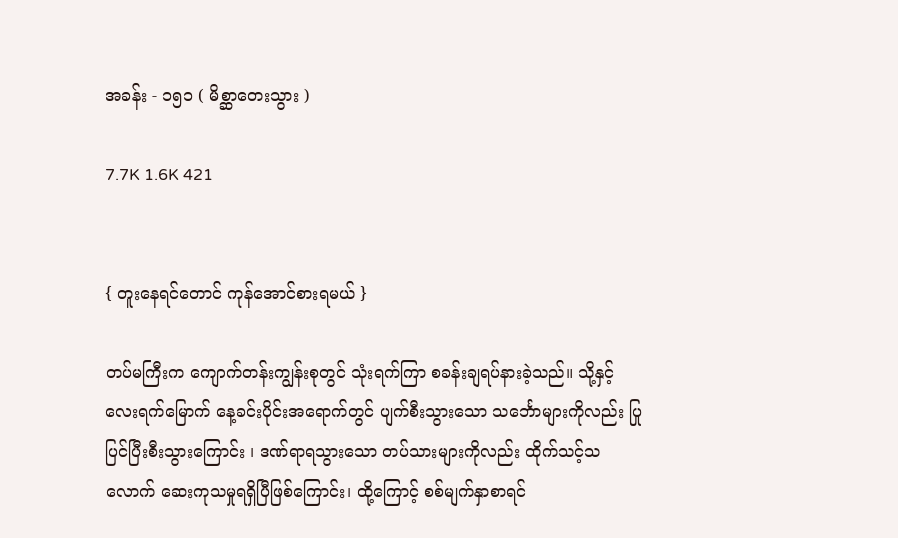အခန်း - ၁၅၁ ( မိစ္ဆာတေးသွား )

7.7K 1.6K 421


{ တူးနေရင်တောင် ကုန်အောင်စားရမယ် }

တပ်မကြီးက ကျောက်တန်းကျွန်းစုတွင် သုံးရက်ကြာ စခန်းချရပ်နားခဲ့သည်။ သို့နှင့် လေးရက်မြောက် နေ့ခင်းပိုင်းအရောက်တွင် ပျက်စီးသွားသော သင်္ဘောများကိုလည်း ပြုပြင်ပြီးစီးသွားကြောင်း ၊ ဒဏ်ရာရသွားသော တပ်သားများကိုလည်း ထိုက်သင့်သလောက် ဆေးကုသမှုရရှိပြီဖြစ်ကြောင်း၊ ထို့ကြောင့် စစ်မျက်နှာစာရင်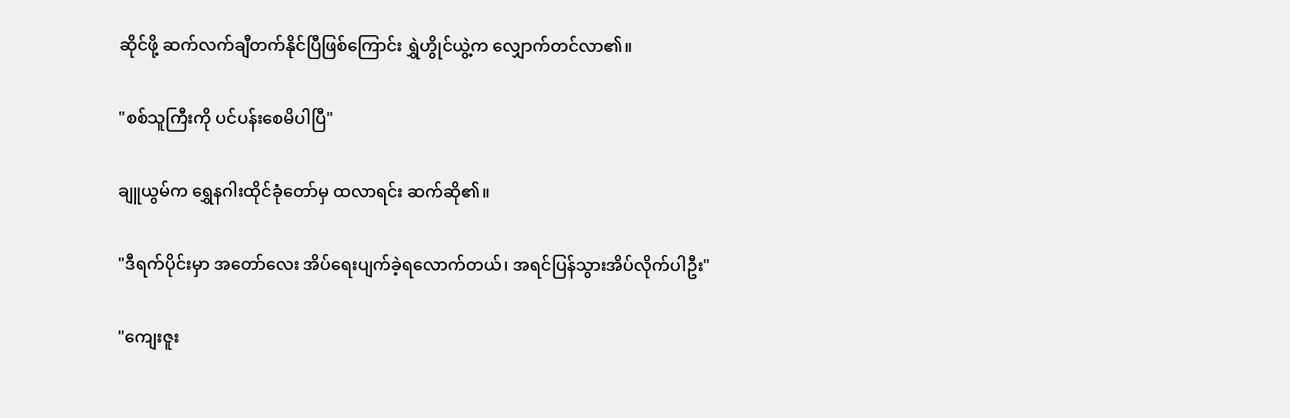ဆိုင်ဖို့ ဆက်လက်ချီတက်နိုင်ပြီဖြစ်ကြောင်း ရွှဲဟွိုင်ယွဲ့က လျှောက်တင်လာ၏။

"စစ်သူကြီးကို ပင်ပန်းစေမိပါပြီ"

ချူယွမ်က ရွှေနဂါးထိုင်ခုံတော်မှ ထလာရင်း ဆက်ဆို၏။

"ဒီရက်ပိုင်းမှာ အတော်လေး အိပ်ရေးပျက်ခဲ့ရလောက်တယ်၊ အရင်ပြန်သွားအိပ်လိုက်ပါဦး"

"ကျေးဇူး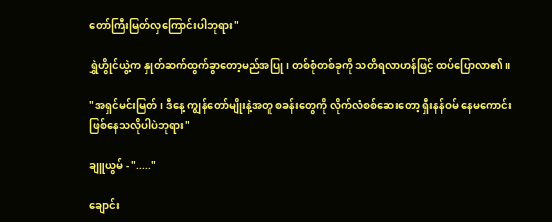တော်ကြီးမြတ်လှကြောင်းပါဘုရား"

ရွှဲဟွိုင်ယွဲ့က နှုတ်ဆက်ထွက်ခွာတော့မည်အပြု ၊ တစ်စုံတစ်ခုကို သတိရလာဟန်ဖြင့် ထပ်ပြောလာ၏။

"အရှင်မင်းမြတ်၊ ဒီနေ့ ကျွန်တော်မျိုးနဲ့အတူ စခန်းတွေကို လိုက်လံစစ်ဆေးတော့ ရှီးနန်ဝမ် နေမကောင်းဖြစ်နေသလိုပါပဲဘုရား"

ချူယွမ် - "....."

ချောင်း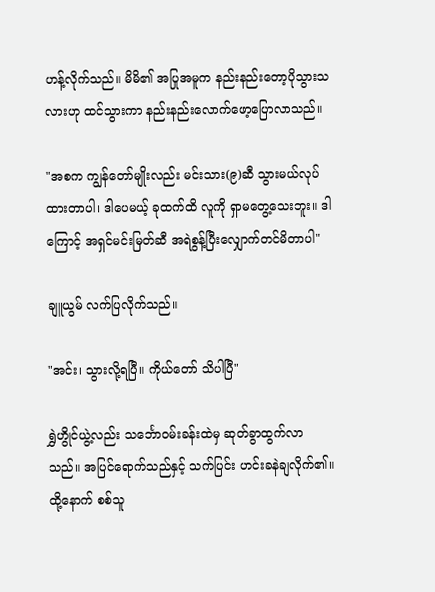ဟန့်လိုက်သည်။ မိမိ၏ အပြုအမူက နည်းနည်းတော့ပိုသွားသလားဟု ထင်သွားကာ နည်းနည်းလောက်ဖော့ပြောလာသည်။

"အစက ကျွန်တော်မျိုးလည်း မင်းသား(၉)ဆီ သွားမယ်လုပ်ထားတာပါ၊ ဒါပေမယ့် ခုထက်ထိ လူကို ရှာမတွေ့သေးဘူး။ ဒါကြောင့် အရှင်မင်းမြတ်ဆီ အရဲစွန့်ပြီးလျှောက်တင်မိတာပါ"

ချူယွမ် လက်ပြလိုက်သည်။

"အင်း၊ သွားလို့ရပြီ။ ကိုယ်တော် သိပါပြီ"

ရွှဲဟွိုင်ယွဲ့လည်း သင်္ဘောဝမ်းခန်းထဲမှ ဆုတ်ခွာထွက်လာသည်။ အပြင်ရောက်သည်နှင့် သက်ပြင်း ဟင်းခနဲချလိုက်၏။ ထို့နောက် စစ်သူ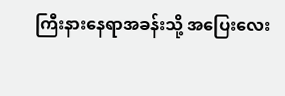ကြီးနားနေရာအခန်းသို့ အပြေးလေး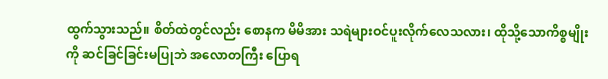ထွက်သွားသည်။ စိတ်ထဲတွင်လည်း စောနက မိမိအား သရဲများဝင်ပူးလိုက်လေသလား၊ ထိုသို့သောကိစ္စမျိုးကို ဆင်ခြင်ခြင်းမပြုဘဲ အလောတကြီး ပြောရ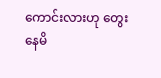ကောင်းလားဟု တွေးနေမိ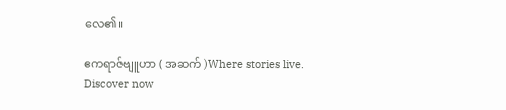လေ၏။

ဧကရာဇ်ဗျူဟာ ( အဆက် )Where stories live. Discover now